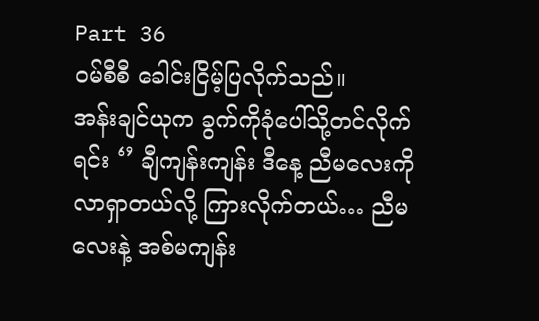Part 36
ဝမ်စီစီ ခေါင်းငြိမ့်ပြလိုက်သည်။
အန်းချင်ယုက ခွက်ကိုခုံပေါ်သို့တင်လိုက်ရင်း ‘’ ချီကျန်းကျန်း ဒီနေ့ ညီမလေးကိုလာရှာတယ်လို့ ကြားလိုက်တယ်… ညီမလေးနဲ့ အစ်မကျန်း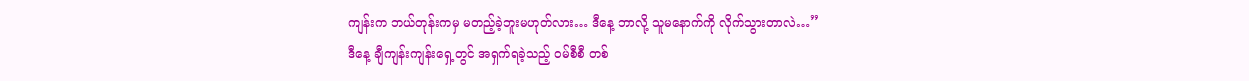ကျန်းက ဘယ်တုန်းကမှ မတည့်ခဲ့ဘူးမဟုတ်လား… ဒီနေ့ ဘာလို့ သူမနောက်ကို လိုက်သွားတာလဲ…’’
ဒီနေ့ ချီကျန်းကျန်းရှေ့တွင် အရှက်ရခဲ့သည့် ဝမ်စီစီ တစ်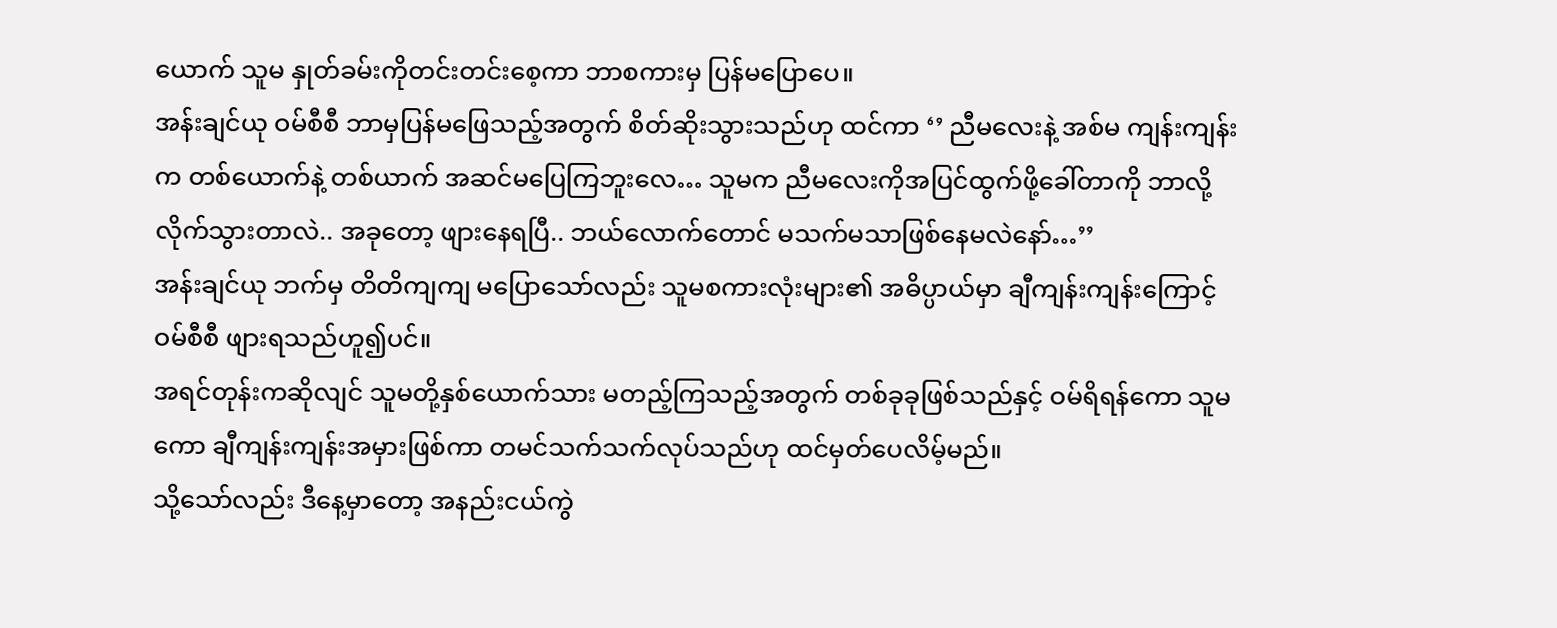ယောက် သူမ နှုတ်ခမ်းကိုတင်းတင်းစေ့ကာ ဘာစကားမှ ပြန်မပြောပေ။
အန်းချင်ယု ဝမ်စီစီ ဘာမှပြန်မဖြေသည့်အတွက် စိတ်ဆိုးသွားသည်ဟု ထင်ကာ ‘’ ညီမလေးနဲ့ အစ်မ ကျန်းကျန်းက တစ်ယောက်နဲ့ တစ်ယာက် အဆင်မပြေကြဘူးလေ… သူမက ညီမလေးကိုအပြင်ထွက်ဖို့ခေါ်တာကို ဘာလို့ လိုက်သွားတာလဲ.. အခုတော့ ဖျားနေရပြီ.. ဘယ်လောက်တောင် မသက်မသာဖြစ်နေမလဲနော်…’’
အန်းချင်ယု ဘက်မှ တိတိကျကျ မပြောသော်လည်း သူမစကားလုံးများ၏ အဓိပ္ပာယ်မှာ ချီကျန်းကျန်းကြောင့် ဝမ်စီစီ ဖျားရသည်ဟူ၍ပင်။
အရင်တုန်းကဆိုလျင် သူမတို့နှစ်ယောက်သား မတည့်ကြသည့်အတွက် တစ်ခုခုဖြစ်သည်နှင့် ဝမ်ရိရန်ကော သူမကော ချီကျန်းကျန်းအမှားဖြစ်ကာ တမင်သက်သက်လုပ်သည်ဟု ထင်မှတ်ပေလိမ့်မည်။
သို့သော်လည်း ဒီနေ့မှာတော့ အနည်းငယ်ကွဲ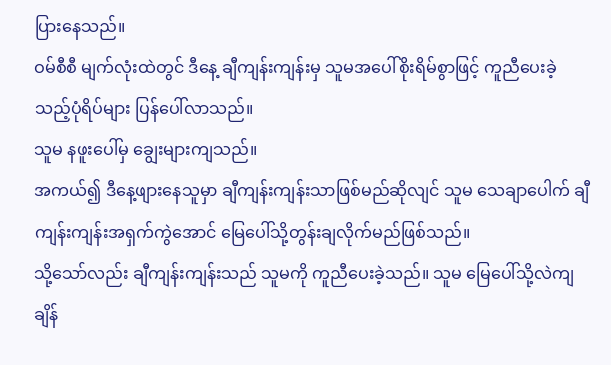ပြားနေသည်။
ဝမ်စီစီ မျက်လုံးထဲတွင် ဒီနေ့ ချီကျန်းကျန်းမှ သူမအပေါ်စိုးရိမ်စွာဖြင့် ကူညီပေးခဲ့သည့်ပုံရိပ်များ ပြန်ပေါ်လာသည်။
သူမ နဖူးပေါ်မှ ချွေးများကျသည်။
အကယ်၍ ဒီနေ့ဖျားနေသူမှာ ချီကျန်းကျန်းသာဖြစ်မည်ဆိုလျင် သူမ သေချာပေါက် ချီကျန်းကျန်းအရှက်ကွဲအောင် မြေပေါ်သို့တွန်းချလိုက်မည်ဖြစ်သည်။
သို့သော်လည်း ချီကျန်းကျန်းသည် သူမကို ကူညီပေးခဲ့သည်။ သူမ မြေပေါ်သို့လဲကျချိန်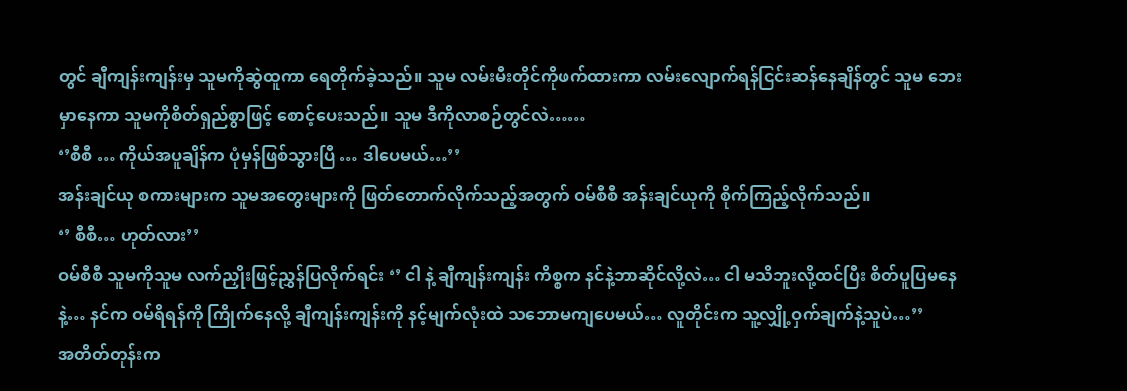တွင် ချီကျန်းကျန်းမှ သူမကိုဆွဲထူကာ ရေတိုက်ခဲ့သည်။ သူမ လမ်းမီးတိုင်ကိုဖက်ထားကာ လမ်းလျောက်ရန်ငြင်းဆန်နေချိန်တွင် သူမ ဘေးမှာနေကာ သူမကိုစိတ်ရှည်စွာဖြင့် စောင့်ပေးသည်။ သူမ ဒီကိုလာစဉ်တွင်လဲ……
‘’စီစီ … ကိုယ်အပူချိန်က ပုံမှန်ဖြစ်သွားပြီ … ဒါပေမယ်…’’
အန်းချင်ယု စကားများက သူမအတွေးများကို ဖြတ်တောက်လိုက်သည့်အတွက် ဝမ်စီစီ အန်းချင်ယုကို စိုက်ကြည့်လိုက်သည်။
‘’ စီစီ… ဟုတ်လား’’
ဝမ်စီစီ သူမကိုသူမ လက်ညှိုးဖြင့်ညွှန်ပြလိုက်ရင်း ‘’ ငါ နဲ့ ချီကျန်းကျန်း ကိစ္စက နင်နဲ့ဘာဆိုင်လို့လဲ… ငါ မသိဘူးလို့ထင်ပြီး စိတ်ပူပြမနေနဲ့… နင်က ဝမ်ရိရန်ကို ကြိုက်နေလို့ ချီကျန်းကျန်းကို နင့်မျက်လုံးထဲ သဘောမကျပေမယ်… လူတိုင်းက သူ့လျှို့ဝှက်ချက်နဲ့သူပဲ…’’
အတိတ်တုန်းက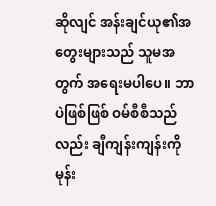ဆိုလျင် အန်းချင်ယု၏အတွေးများသည် သူမအတွက် အရေးမပါပေ။ ဘာပဲဖြစ်ဖြစ် ဝမ်စီစီသည်လည်း ချီကျန်းကျန်းကို မုန်း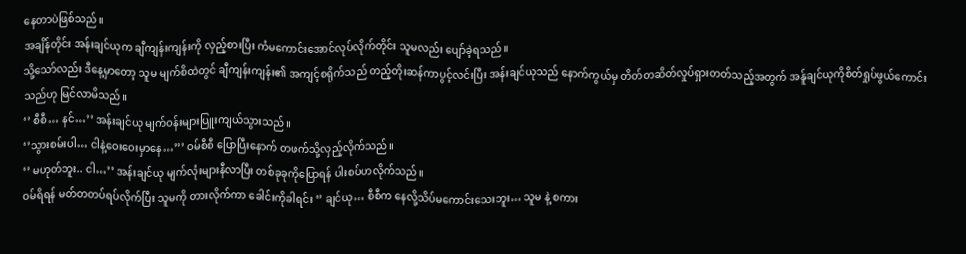နေတာပဲဖြစ်သည်။
အချိန်တိုင်း အန်းချင်ယုက ချီကျန်းကျန်းကို လှည့်စားပြီး ကံမကောင်းအောင်လုပ်လိုက်တိုင်း သူမလည်း ပျော်ခဲ့ရသည်။
သို့သော်လည်း ဒီနေ့မှာတော့ သူမ မျက်စိထဲတွင် ချီကျန်းကျန်း၏ အကျင့်စရိုက်သည် တည့်တိုးဆန်ကာပွင့်လင်းပြီး အန်းချင်ယုသည် နောက်ကွယ်မှ တိတ်တဆိတ်လှုပ်ရှားတတ်သည့်အတွက် အန်ူချင်ယုကိုစိတ်ရှုပ်ဖွယ်ကောင်းသည်ဟု မြင်လာမိသည်။
‘’ စီစီ… နင်…’’ အန်းချင်ယု မျက်ဝန်းများပြူးကျယ်သွားသည်။
‘’သွားစမ်းပါ… ငါနဲ့ဝေးဝေးမှာနေ…’’’ ဝမ်စီစီ ပြောပြီးနောက် တဖက်သို့လှည့်လိုက်သည်။
‘’ မဟုတ်ဘူး.. ငါ…’’ အန်းချင်ယု မျက်လုံးများနီလာပြီး တစ်ခုခုကိုပြောရန် ပါးစပ်ဟလိုက်သည်။
ဝမ်ရိရန် မတ်တတပ်ရပ်လိုက်ပြီး သူမကို တားလိုက်ကာ ခေါင်းကိုခါရင်း ‘’ ချင်ယု… စီစီက နေလို့သိပ်မကောင်းသေးဘူး… သူမ နဲ့ စကား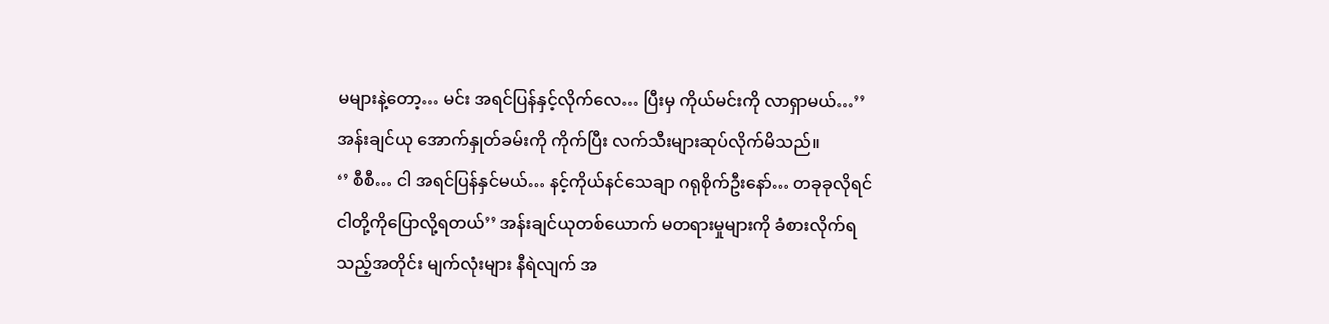မများနဲ့တော့… မင်း အရင်ပြန်နှင့်လိုက်လေ… ပြီးမှ ကိုယ်မင်းကို လာရှာမယ်…’’
အန်းချင်ယု အောက်နှုတ်ခမ်းကို ကိုက်ပြီး လက်သီးများဆုပ်လိုက်မိသည်။
‘’ စီစီ… ငါ အရင်ပြန်နှင်မယ်… နင့်ကိုယ်နင်သေချာ ဂရုစိုက်ဦးနော်… တခုခုလိုရင် ငါတို့ကိုပြောလို့ရတယ်’’ အန်းချင်ယုတစ်ယောက် မတရားမှုများကို ခံစားလိုက်ရသည့်အတိုင်း မျက်လုံးများ နီရဲလျက် အ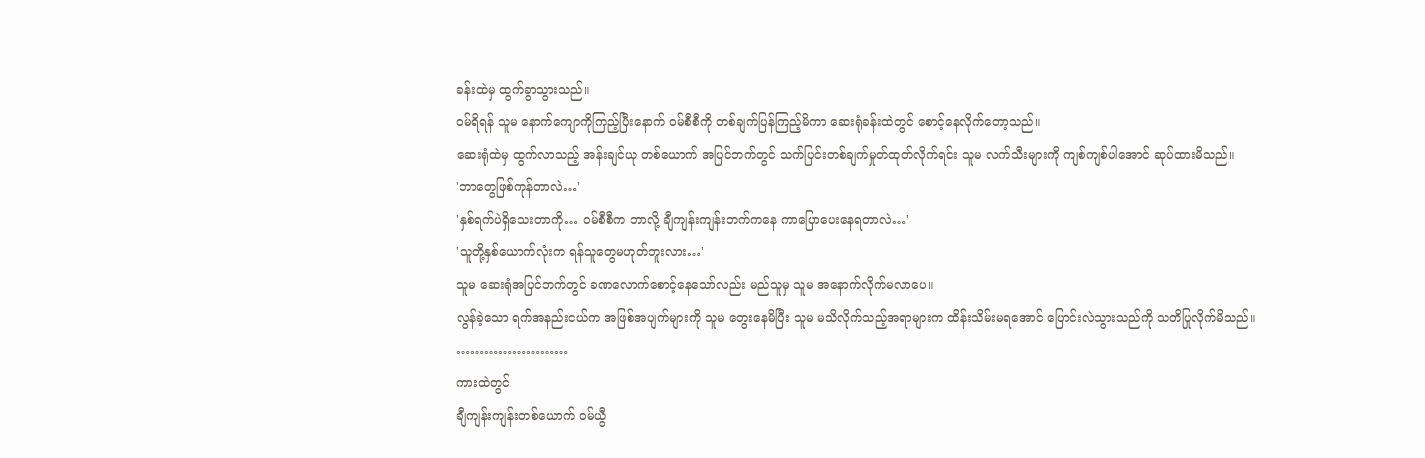ခန်းထဲမှ ထွက်ခွာသွားသည်။
ဝမ်ရိရန် သူမ နောက်ကျောကိုကြည့်ပြီးနောက် ဝမ်စီစီကို တစ်ချက်ပြန်ကြည့်မိကာ ဆေးရုံခန်းထဲတွင် စောင့်နေလိုက်တော့သည်။
ဆေးရုံထဲမှ ထွက်လာသည့် အန်းချင်ယု တစ်ယောက် အပြင်ဘက်တွင် သက်ပြင်းတစ်ချက်မှုတ်ထုတ်လိုက်ရင်း သူမ လက်သီးများကို ကျစ်ကျစ်ပါအောင် ဆုပ်ထားမိသည်။
'ဘာတွေဖြစ်ကုန်တာလဲ…'
'နှစ်ရက်ပဲရှိသေးတာကို… ဝမ်စီစီက ဘာလို့ ချီကျန်းကျန်းဘက်ကနေ ကာပြောပေးနေရတာလဲ…'
'သူတို့နှစ်ယောက်လုံးက ရန်သူတွေမဟုတ်ဘူးလား…'
သူမ ဆေးရုံအပြင်ဘက်တွင် ခဏလောက်စောင့်နေသော်လည်း မည်သူမှ သူမ အနောက်လိုက်မလာပေ။
လွန်ခဲ့သော ရက်အနည်းငယ်က အဖြစ်အပျက်များကို သူမ တွေးနေမိပြီး သူမ မသိလိုက်သည့်အရာများက ထိန်းသိမ်းမရအောင် ပြောင်းလဲသွားသည်ကို သတိပြုလိုက်မိသည်။
……………………
ကားထဲတွင်
ချီကျန်းကျန်းတစ်ယောက် ဝမ်ယွီ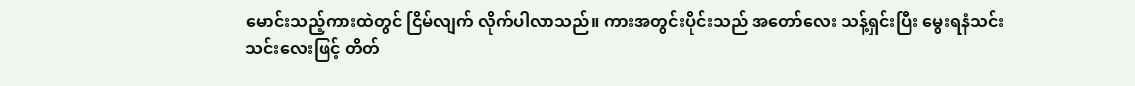မောင်းသည့်ကားထဲတွင် ငြိမ်လျက် လိုက်ပါလာသည်။ ကားအတွင်းပိုင်းသည် အတော်လေး သန့်ရှင်းပြီး မွေးရနံသင်းသင်းလေးဖြင့် တိတ်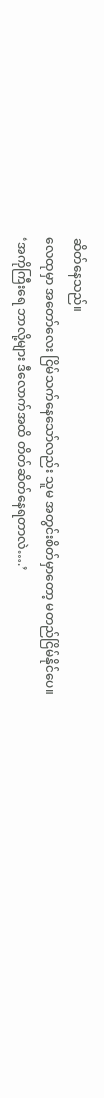ဆိတ်နေသည်။
လေထုမှာ အတော်လေး ငြိမ်သက်နေသော်လည်း သူမ အတွင်းစိတ်မှာတော့ မတည်ငြိမ်နိုင်ပေ။
‘အကိုကြီးရေ ဘာလို့များ ဒီလောက်အထိ တိတ်ဆိတ်နေရတာလဲ….’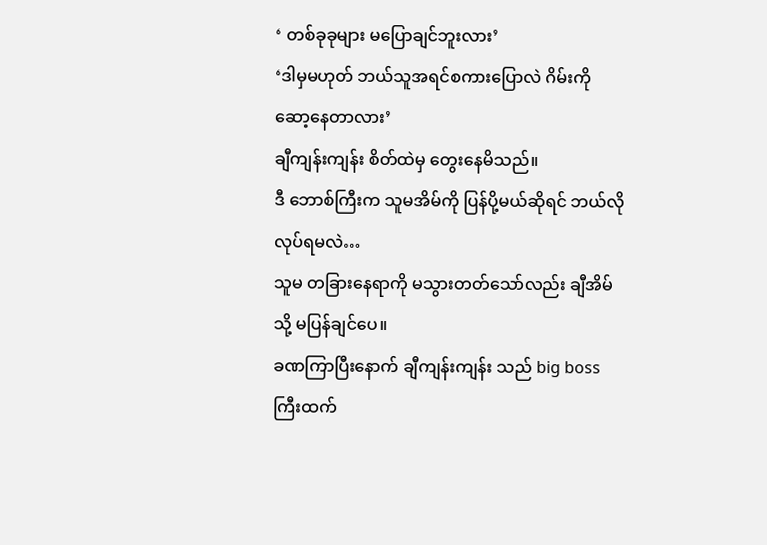‘ တစ်ခုခုများ မပြောချင်ဘူးလား’
‘ဒါမှမဟုတ် ဘယ်သူအရင်စကားပြောလဲ ဂိမ်းကို ဆော့နေတာလား’
ချီကျန်းကျန်း စိတ်ထဲမှ တွေးနေမိသည်။
ဒီ ဘောစ်ကြီးက သူမအိမ်ကို ပြန်ပို့မယ်ဆိုရင် ဘယ်လိုလုပ်ရမလဲ…
သူမ တခြားနေရာကို မသွားတတ်သော်လည်း ချီအိမ်သို့ မပြန်ချင်ပေ။
ခဏကြာပြီးနောက် ချီကျန်းကျန်း သည် big boss ကြီးထက်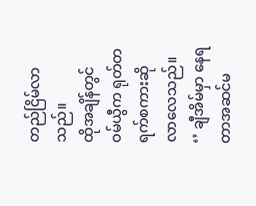တည်ငြိမ်လာသည်။
ထိုအချိန်တွင် ဝမ်ယွီက ရုတ်တရက်စကားဆိုလာလေသည်။
‘’ ချီအိမ်မှာ နေရတာအဆင်မ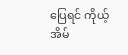ပြေရင် ကိုယ့်အိမ်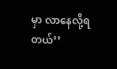မှာ လာနေလို့ရတယ်’’